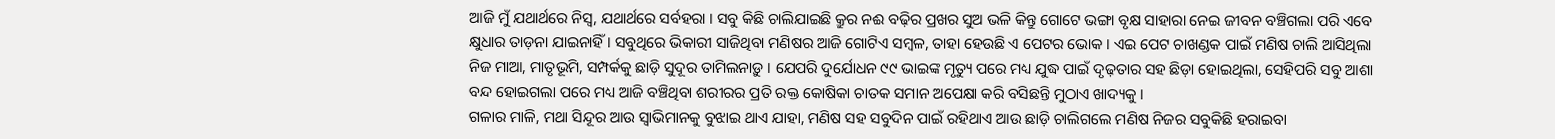ଆଜି ମୁଁ ଯଥାର୍ଥରେ ନିସ୍ଵ, ଯଥାର୍ଥରେ ସର୍ବହରା । ସବୁ କିଛି ଚାଲିଯାଇଛି କ୍ରୁର ନଈ ବଢ଼ିର ପ୍ରଖର ସୁଅ ଭଳି କିନ୍ତୁ ଗୋଟେ ଭଙ୍ଗା ବୃକ୍ଷ ସାହାରା ନେଇ ଜୀବନ ବଞ୍ଚିଗଲା ପରି ଏବେ କ୍ଷୁଧାର ତାଡ଼ନା ଯାଇନାହିଁ । ସବୁଥିରେ ଭିକାରୀ ସାଜିଥିବା ମଣିଷର ଆଜି ଗୋଟିଏ ସମ୍ବଳ, ତାହା ହେଉଛି ଏ ପେଟର ଭୋକ । ଏଇ ପେଟ ଚାଖଣ୍ଡକ ପାଇଁ ମଣିଷ ଚାଲି ଆସିଥିଲା ନିଜ ମାଆ, ମାତୃଭୂମି, ସମ୍ପର୍କକୁ ଛାଡ଼ି ସୁଦୂର ତାମିଲନାଡ଼ୁ । ଯେପରି ଦୁର୍ଯୋଧନ ୯୯ ଭାଇଙ୍କ ମୃତ୍ୟୁ ପରେ ମଧ୍ୟ ଯୁଦ୍ଧ ପାଇଁ ଦୃଢ଼ତାର ସହ ଛିଡ଼ା ହୋଇଥିଲା, ସେହିପରି ସବୁ ଆଶା ବନ୍ଦ ହୋଇଗଲା ପରେ ମଧ୍ୟ ଆଜି ବଞ୍ଚିଥିବା ଶରୀରର ପ୍ରତି ରକ୍ତ କୋଷିକା ଚାତକ ସମାନ ଅପେକ୍ଷା କରି ବସିଛନ୍ତି ମୁଠାଏ ଖାଦ୍ୟକୁ ।
ଗଳାର ମାଳି, ମଥା ସିନ୍ଦୂର ଆଉ ସ୍ୱାଭିମାନକୁ ବୁଝାଇ ଥାଏ ଯାହା, ମଣିଷ ସହ ସବୁଦିନ ପାଇଁ ରହିଥାଏ ଆଉ ଛାଡ଼ି ଚାଲିଗଲେ ମଣିଷ ନିଜର ସବୁକିଛି ହରାଇବା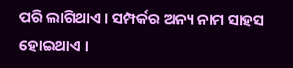ପରି ଲାଗିଥାଏ । ସମ୍ପର୍କର ଅନ୍ୟ ନାମ ସାହସ ହୋଇଥାଏ ।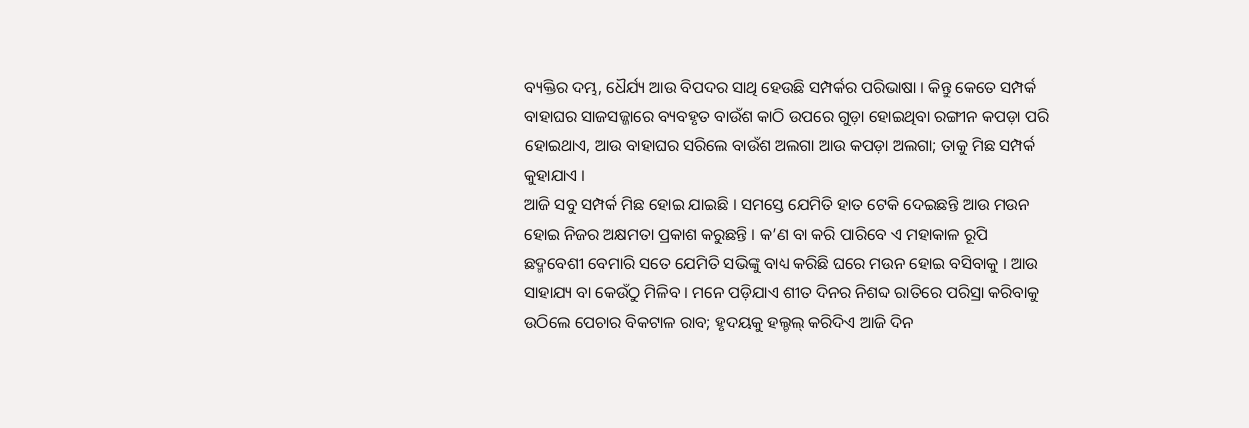ବ୍ୟକ୍ତିର ଦମ୍ଭ, ଧୈର୍ଯ୍ୟ ଆଉ ବିପଦର ସାଥି ହେଉଛି ସମ୍ପର୍କର ପରିଭାଷା । କିନ୍ତୁ କେତେ ସମ୍ପର୍କ ବାହାଘର ସାଜସଜ୍ଜାରେ ବ୍ୟବହୃତ ବାଉଁଶ କାଠି ଉପରେ ଗୁଡ଼ା ହୋଇଥିବା ରଙ୍ଗୀନ କପଡ଼ା ପରି ହୋଇଥାଏ, ଆଉ ବାହାଘର ସରିଲେ ବାଉଁଶ ଅଲଗା ଆଉ କପଡ଼ା ଅଲଗା; ତାକୁ ମିଛ ସମ୍ପର୍କ କୁହାଯାଏ ।
ଆଜି ସବୁ ସମ୍ପର୍କ ମିଛ ହୋଇ ଯାଇଛି । ସମସ୍ତେ ଯେମିତି ହାତ ଟେକି ଦେଇଛନ୍ତି ଆଉ ମଉନ ହୋଇ ନିଜର ଅକ୍ଷମତା ପ୍ରକାଶ କରୁଛନ୍ତି । କ’ଣ ବା କରି ପାରିବେ ଏ ମହାକାଳ ରୂପି ଛଦ୍ମବେଶୀ ବେମାରି ସତେ ଯେମିତି ସଭିଙ୍କୁ ବାଧ୍ୟ କରିଛି ଘରେ ମଉନ ହୋଇ ବସିବାକୁ । ଆଉ ସାହାଯ୍ୟ ବା କେଉଁଠୁ ମିଳିବ । ମନେ ପଡ଼ିଯାଏ ଶୀତ ଦିନର ନିଶବ୍ଦ ରାତିରେ ପରିସ୍ରା କରିବାକୁ ଉଠିଲେ ପେଚାର ବିକଟାଳ ରାବ; ହୃଦୟକୁ ହଲ୍ଚଲ୍ କରିଦିଏ ଆଜି ଦିନ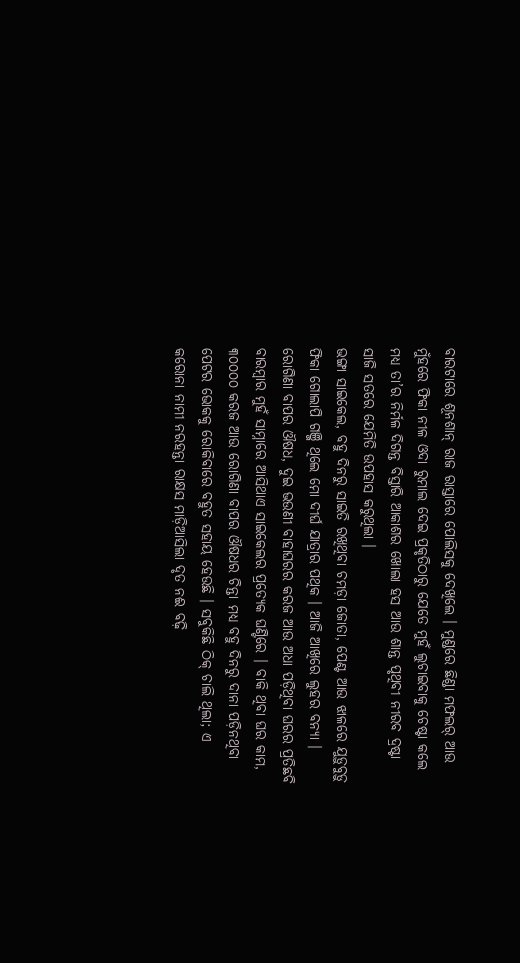ବାରଟାରେ ଶୂନଶାନ୍ ରାଜ ରାସ୍ତାରେ ପୋଲିସକୁ ଦେଖିଲେ । ମୁଣ୍ଡରେ ଛିଣ୍ଡା ମଫଲର୍ ଆଉ ମୁଁହରେ ଫିକା ନୀଳ ଓଦା ରୁମାଲ ଦେଇ ପ୍ରକୃତିଠାରୁ ଯେତେ ମୁହଁ ଲୁଚାଇବାକୁ ଚେଷ୍ଟା କଲେ ମଧ୍ୟ ତା’ର ନିର୍ମଳ ଦିଗନ୍ତ ବିସ୍ତାରି ଆକାଶର ଖୋଲା ହସ ଆଉ ଶାନ୍ତ ପୃଥିବୀ ନୀରବ ଦ୍ରଷ୍ଟା ସାଜି ସତରେ ଯେମିତି ଉପହାସ କରୁଥିଲା ।
ଭଙ୍ଗା ସାଇକେଲ, ବହୁ ଦିନରୁ ସାଇତି ରଖିଥିବା ଚମଡ଼ା ଜୋତା, ପେଣ୍ଟ ଆଉ ଝାଳରେ ଯୁଡ଼ୁବୁଡ଼ୁ ଫିକା ଗୋଲାପି ଗଞ୍ଜି ଥିଲେ ମୋ ଦୀର୍ଘ ଯାତ୍ରାର ପଥିକ । ଆଜି ଆଖିରେ ଲୁହର ବନ୍ୟା । ରୋଗିଣା ବାପର ଔଷଧ, ଦୁଇ ଭଉଣୀ ବାହାଘରର କରଜ ଆଉ ଅଧା ପଡ଼ିଥିବା ଘରର ପ୍ରତିଛବି ବାରମ୍ବାର ମୁହଁ ସାମ୍ନାରେ ଆସିଥାଏ ସାଇକେଲର ପ୍ରତ୍ୟେକ ଘଣ୍ଟିରେ । ବାକି ଥିବା ଘର କାମ, ୩୦୦୦୦ କରଜ ଆଉ ରୋଗିଣା ବାପର ଔଷଧର ଚିନ୍ତା ମଧ୍ୟ ବହୁ ଦିନରୁ ଦାନା ପଡ଼ିନଥିବା ପେଟର ଭୋକକୁ ରୋକିବାରେ ବହୁତ ସହାୟ ହେଉଛି । ସବୁକିଛି ଠିକ୍ ଚାଲି ଥିଲା; ଏ କରୋନା ନାମୀ ନରହନ୍ତା ରାକ୍ଷସ ମାଡ଼ିଆସିଲା ଦୃତ ନଈ ବଢ଼ି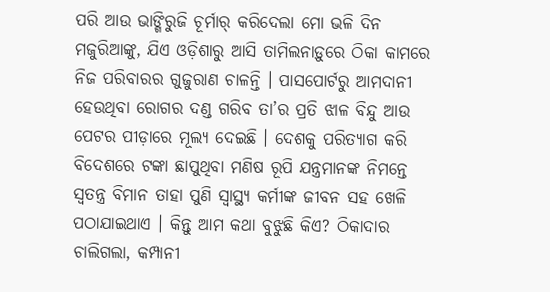ପରି ଆଉ ଭାଙ୍ଗିରୁଜି ଚୂର୍ମାର୍ କରିଦେଲା ମୋ ଭଳି ଦିନ ମଜୁରିଆଙ୍କୁ, ଯିଏ ଓଡ଼ିଶାରୁ ଆସି ତାମିଲନାଡ଼ୁରେ ଠିକା କାମରେ ନିଜ ପରିବାରର ଗୁଜୁରାଣ ଚାଳନ୍ତି । ପାସପୋର୍ଟରୁ ଆମଦାନୀ ହେଉଥିବା ରୋଗର ଦଣ୍ଡ ଗରିବ ତା’ର ପ୍ରତି ଝାଳ ବିନ୍ଦୁ ଆଉ ପେଟର ପୀଡ଼ାରେ ମୂଲ୍ୟ ଦେଇଛି । ଦେଶକୁ ପରିତ୍ୟାଗ କରି ବିଦେଶରେ ଟଙ୍କା ଛାପୁଥିବା ମଣିଷ ରୂପି ଯନ୍ତ୍ରମାନଙ୍କ ନିମନ୍ତେ ସ୍ୱତନ୍ତ୍ର ବିମାନ ତାହା ପୁଣି ସ୍ୱାସ୍ଥ୍ୟ କର୍ମୀଙ୍କ ଜୀବନ ସହ ଖେଳି ପଠାଯାଇଥାଏ । କିନ୍ତୁ ଆମ କଥା ବୁଝୁଛି କିଏ? ଠିକାଦାର ଚାଲିଗଲା, କମ୍ପାନୀ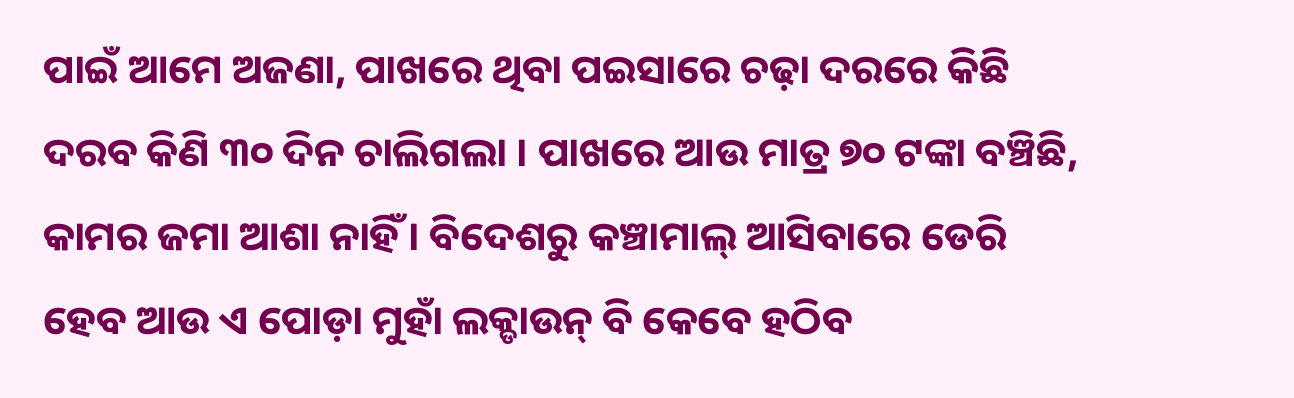ପାଇଁ ଆମେ ଅଜଣା, ପାଖରେ ଥିବା ପଇସାରେ ଚଢ଼ା ଦରରେ କିଛି ଦରବ କିଣି ୩୦ ଦିନ ଚାଲିଗଲା । ପାଖରେ ଆଉ ମାତ୍ର ୭୦ ଟଙ୍କା ବଞ୍ଚିଛି, କାମର ଜମା ଆଶା ନାହିଁ । ବିଦେଶରୁ କଞ୍ଚାମାଲ୍ ଆସିବାରେ ଡେରି ହେବ ଆଉ ଏ ପୋଡ଼ା ମୁହାଁ ଲକ୍ଡାଉନ୍ ବି କେବେ ହଠିବ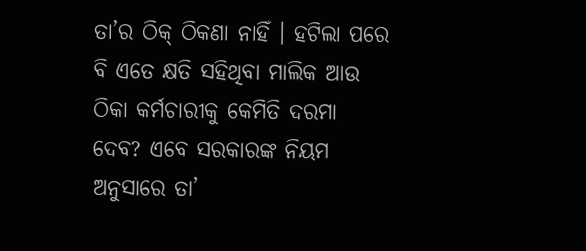ତା’ର ଠିକ୍ ଠିକଣା ନାହିଁ । ହଟିଲା ପରେ ବି ଏତେ କ୍ଷତି ସହିଥିବା ମାଲିକ ଆଉ ଠିକା କର୍ମଚାରୀକୁ କେମିତି ଦରମା ଦେବ? ଏବେ ସରକାରଙ୍କ ନିୟମ ଅନୁସାରେ ତା’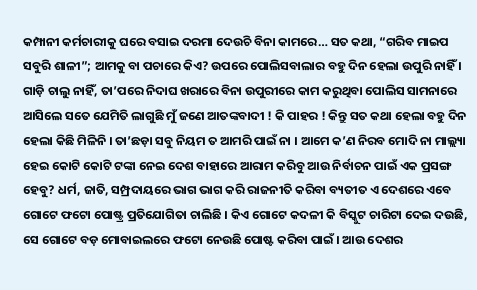କମ୍ପାନୀ କର୍ମଚାରୀକୁ ଘରେ ବସାଇ ଦରମା ଦେଉଚି ବିନା କାମରେ… ସତ କଥା, “ଗରିବ ମାଇପ ସବୁରି ଶାଳୀ”; ଆମକୁ ବା ପଚାରେ କିଏ? ଉପରେ ପୋଲିସବାଲାର ବହୁ ଦିନ ହେଲା ଉପୁରି ନାହିଁ । ଗାଡ଼ି ଚାଲୁ ନାହିଁ, ତା’ପରେ ନିଦାଘ ଖରାରେ ବିନା ଉପୁରୀରେ କାମ କରୁଥିବା ପୋଲିସ ସାମନାରେ ଆସିଲେ ସତେ ଯେମିତି ଲାଗୁଛି ମୁଁ ଜଣେ ଆତଙ୍କବାଦୀ ! କି ପାହର ! କିନ୍ତୁ ସତ କଥା ହେଲା ବହୁ ଦିନ ହେଲା କିଛି ମିଳିନି । ତା’ଛଡ଼ା ସବୁ ନିୟମ ତ ଆମରି ପାଇଁ ନା । ଆମେ କ’ଣ ନିରବ ମୋଦି ନା ମାଲ୍ଲ୍ୟା ହେଇ କୋଟି କୋଟି ଟଙ୍କା ନେଇ ଦେଶ ବାହାରେ ଆରାମ କରିବୁ ଆଉ ନିର୍ବାଚନ ପାଇଁ ଏକ ପ୍ରସଙ୍ଗ ହେବୁ? ଧର୍ମ, ଜାତି, ସମ୍ପ୍ରଦାୟରେ ଭାଗ ଭାଗ କରି ରାଜନୀତି କରିବା ବ୍ୟତୀତ ଏ ଦେଶରେ ଏବେ ଗୋଟେ ଫଟୋ ପୋଷ୍ଟ୍ର ପ୍ରତିଯୋଗିତା ଚାଲିଛି । କିଏ ଗୋଟେ କଦଳୀ କି ବିସ୍କୁଟ ଚାରିଟା ଦେଇ ଦଉଛି, ସେ ଗୋଟେ ବଡ଼ ମୋବାଇଲରେ ଫଟୋ ନେଉଛି ପୋଷ୍ଟ କରିବା ପାଇଁ । ଆଉ ଦେଶର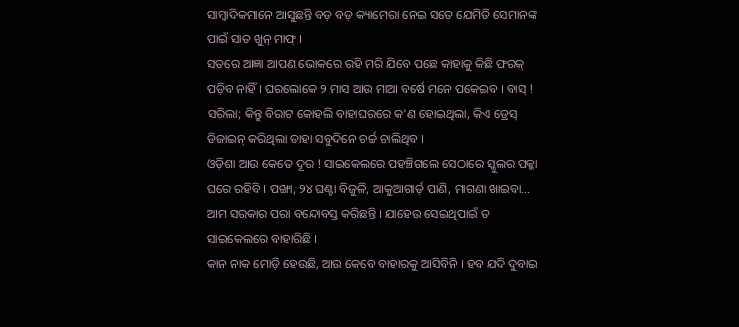ସାମ୍ବାଦିକମାନେ ଆସୁଛନ୍ତି ବଡ଼ ବଡ଼ କ୍ୟାମେରା ନେଇ ସତେ ଯେମିତି ସେମାନଙ୍କ ପାଇଁ ସାତ ଖୁନ୍ ମାଫ୍ ।
ସତରେ ଆଜ୍ଞା ଆପଣ ଭୋକରେ ରହି ମରି ଯିବେ ପଛେ କାହାକୁ କିଛି ଫରକ୍ ପଡ଼ିବ ନାହିଁ । ଘରଲୋକେ ୨ ମାସ ଆଉ ମାଆ ବର୍ଷେ ମନେ ପକେଇବ । ବାସ୍ ! ସରିଲା; କିନ୍ତୁ ବିରାଟ କୋହଲି ବାହାଘରରେ କ’ଣ ହୋଇଥିଲା, କିଏ ଡ୍ରେସ୍ ଡିଜାଇନ୍ କରିଥିଲା ତାହା ସବୁଦିନେ ଚର୍ଚ୍ଚ ଚାଲିଥିବ ।
ଓଡ଼ିଶା ଆଉ କେତେ ଦୂର ! ସାଇକେଲରେ ପହଞ୍ଚିଗଲେ ସେଠାରେ ସ୍କୁଲର ପକ୍କା ଘରେ ରହିବି । ପଙ୍ଖା, ୨୪ ଘଣ୍ଟା ବିଜୁଳି, ଆକୁଆଗାର୍ଡ଼ ପାଣି, ମାଗଣା ଖାଇବା… ଆମ ସରକାର ପରା ବନ୍ଦୋବସ୍ତ କରିଛନ୍ତି । ଯାହେଉ ସେଇଥିପାଇଁ ତ ସାଇକେଲରେ ବାହାରିଛି ।
କାନ ନାକ ମୋଡ଼ି ହେଉଛି, ଆଉ କେବେ ବାହାରକୁ ଆସିବିନି । ହବ ଯଦି ଦୁବାଇ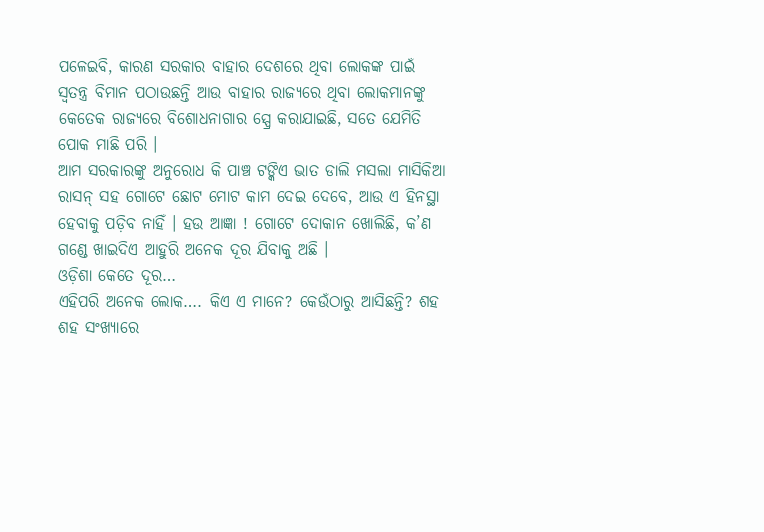ପଳେଇବି, କାରଣ ସରକାର ବାହାର ଦେଶରେ ଥିବା ଲୋକଙ୍କ ପାଇଁ ସ୍ଵତନ୍ତ୍ର ବିମାନ ପଠାଉଛନ୍ତି ଆଉ ବାହାର ରାଜ୍ୟରେ ଥିବା ଲୋକମାନଙ୍କୁ କେତେକ ରାଜ୍ୟରେ ବିଶୋଧନାଗାର ସ୍ପ୍ରେ କରାଯାଇଛି, ସତେ ଯେମିତି ପୋକ ମାଛି ପରି ।
ଆମ ସରକାରଙ୍କୁ ଅନୁରୋଧ କି ପାଞ୍ଚ ଟଙ୍କିଏ ଭାତ ଡାଲି ମସଲା ମାସିକିଆ ରାସନ୍ ସହ ଗୋଟେ ଛୋଟ ମୋଟ କାମ ଦେଇ ଦେବେ, ଆଉ ଏ ହିନସ୍ଥା ହେବାକୁ ପଡ଼ିବ ନାହିଁ । ହଉ ଆଜ୍ଞା ! ଗୋଟେ ଦୋକାନ ଖୋଲିଛି, କ’ଣ ଗଣ୍ଡେ ଖାଇଦିଏ ଆହୁରି ଅନେକ ଦୂର ଯିବାକୁ ଅଛି ।
ଓଡ଼ିଶା କେତେ ଦୂର…
ଏହିପରି ଅନେକ ଲୋକ…. କିଏ ଏ ମାନେ? କେଉଁଠାରୁ ଆସିଛନ୍ତି? ଶହ ଶହ ସଂଖ୍ୟାରେ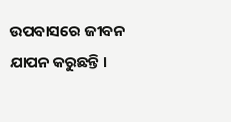ଉପବାସରେ ଜୀବନ ଯାପନ କରୁଛନ୍ତି ।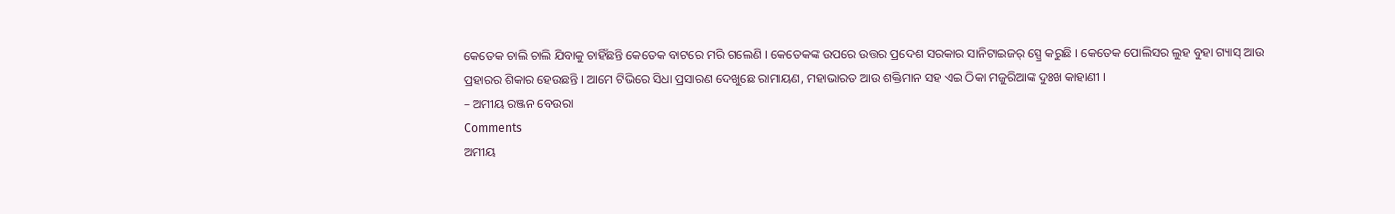କେତେକ ଚାଲି ଚାଲି ଯିବାକୁ ଚାହିଁଛନ୍ତି କେତେକ ବାଟରେ ମରି ଗଲେଣି । କେତେକଙ୍କ ଉପରେ ଉତ୍ତର ପ୍ରଦେଶ ସରକାର ସାନିଟାଇଜର୍ ସ୍ପ୍ରେ କରୁଛି । କେତେକ ପୋଲିସର ଲୁହ ବୁହା ଗ୍ୟାସ୍ ଆଉ ପ୍ରହାରର ଶିକାର ହେଉଛନ୍ତି । ଆମେ ଟିଭିରେ ସିଧା ପ୍ରସାରଣ ଦେଖୁଛେ ରାମାୟଣ, ମହାଭାରତ ଆଉ ଶକ୍ତିମାନ ସହ ଏଇ ଠିକା ମଜୁରିଆଙ୍କ ଦୁଃଖ କାହାଣୀ ।
– ଅମୀୟ ରଞ୍ଜନ ବେଉରା
Comments
ଅମୀୟ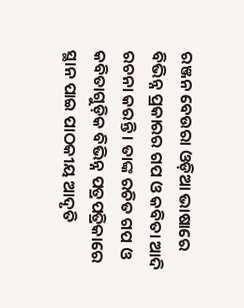ରଞ୍ଜନ ବେଉରା ଓଡ଼ିଆ ଭାଷାରେ ବିଭିନ୍ନ ପ୍ରକାରର ଗପ ଓ କବିତା ଆଦି ରଚନା କରନ୍ତି । ତାଙ୍କ ରଚିତ ଗପ ଓ କବିତାଗୁଡ଼ିକ ବିଭିନ୍ନ ପତ୍ରପତ୍ରିକାରେ ସ୍ଥାନ ପାଇ ପାଠକୀୟ ଆଦୃତି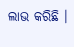ଲାଭ କରିଛି ।